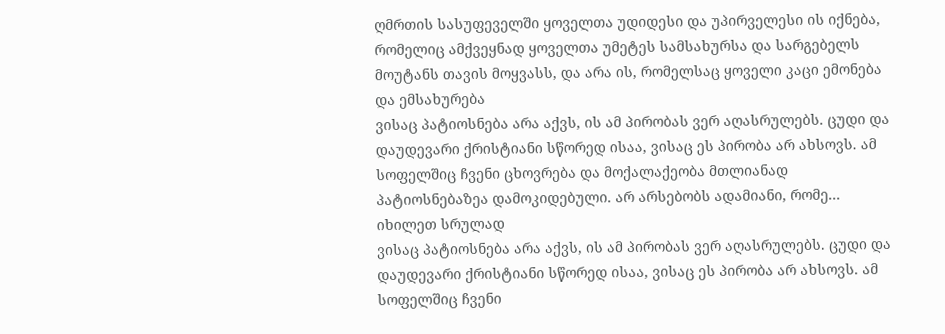ღმრთის სასუფეველში ყოველთა უდიდესი და უპირველესი ის იქნება, რომელიც ამქვეყნად ყოველთა უმეტეს სამსახურსა და სარგებელს მოუტანს თავის მოყვასს, და არა ის, რომელსაც ყოველი კაცი ემონება და ემსახურება
ვისაც პატიოსნება არა აქვს, ის ამ პირობას ვერ აღასრულებს. ცუდი და დაუდევარი ქრისტიანი სწორედ ისაა, ვისაც ეს პირობა არ ახსოვს. ამ სოფელშიც ჩვენი ცხოვრება და მოქალაქეობა მთლიანად პატიოსნებაზეა დამოკიდებული. არ არსებობს ადამიანი, რომე...
იხილეთ სრულად
ვისაც პატიოსნება არა აქვს, ის ამ პირობას ვერ აღასრულებს. ცუდი და დაუდევარი ქრისტიანი სწორედ ისაა, ვისაც ეს პირობა არ ახსოვს. ამ სოფელშიც ჩვენი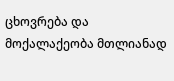ცხოვრება და მოქალაქეობა მთლიანად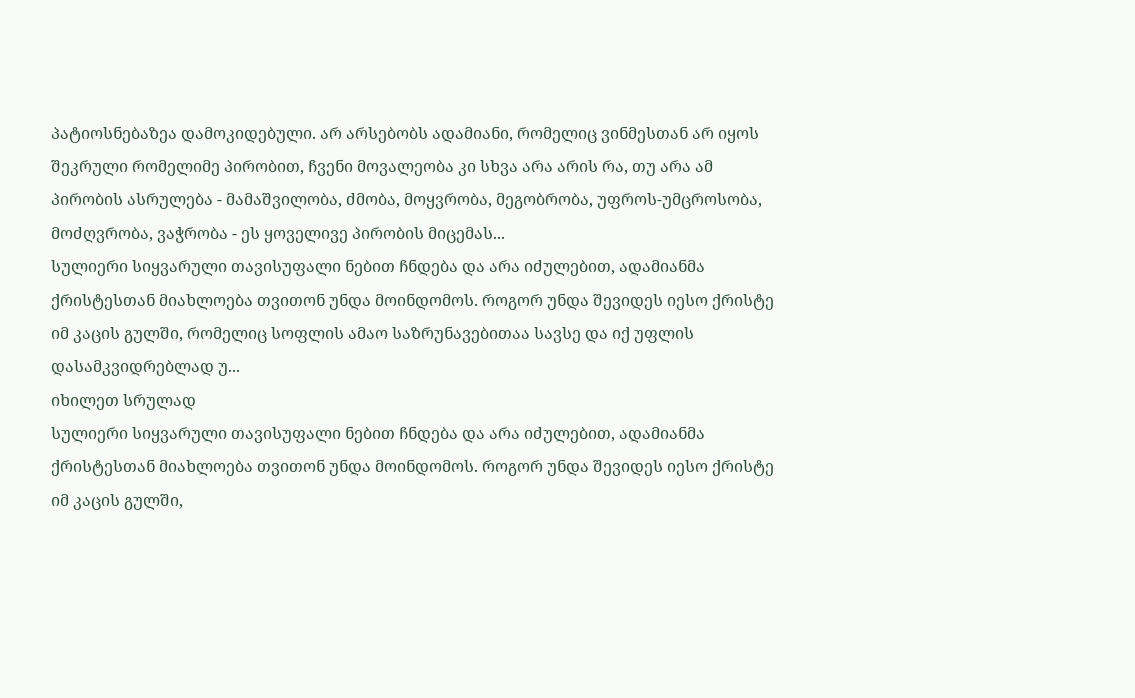პატიოსნებაზეა დამოკიდებული. არ არსებობს ადამიანი, რომელიც ვინმესთან არ იყოს შეკრული რომელიმე პირობით, ჩვენი მოვალეობა კი სხვა არა არის რა, თუ არა ამ პირობის ასრულება - მამაშვილობა, ძმობა, მოყვრობა, მეგობრობა, უფროს-უმცროსობა, მოძღვრობა, ვაჭრობა - ეს ყოველივე პირობის მიცემას...
სულიერი სიყვარული თავისუფალი ნებით ჩნდება და არა იძულებით, ადამიანმა ქრისტესთან მიახლოება თვითონ უნდა მოინდომოს. როგორ უნდა შევიდეს იესო ქრისტე იმ კაცის გულში, რომელიც სოფლის ამაო საზრუნავებითაა სავსე და იქ უფლის დასამკვიდრებლად უ...
იხილეთ სრულად
სულიერი სიყვარული თავისუფალი ნებით ჩნდება და არა იძულებით, ადამიანმა ქრისტესთან მიახლოება თვითონ უნდა მოინდომოს. როგორ უნდა შევიდეს იესო ქრისტე იმ კაცის გულში,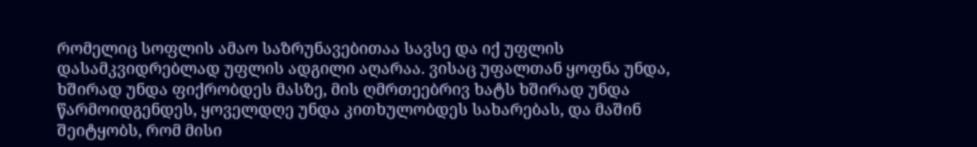რომელიც სოფლის ამაო საზრუნავებითაა სავსე და იქ უფლის დასამკვიდრებლად უფლის ადგილი აღარაა. ვისაც უფალთან ყოფნა უნდა, ხშირად უნდა ფიქრობდეს მასზე, მის ღმრთეებრივ ხატს ხშირად უნდა წარმოიდგენდეს, ყოველდღე უნდა კითხულობდეს სახარებას, და მაშინ შეიტყობს, რომ მისი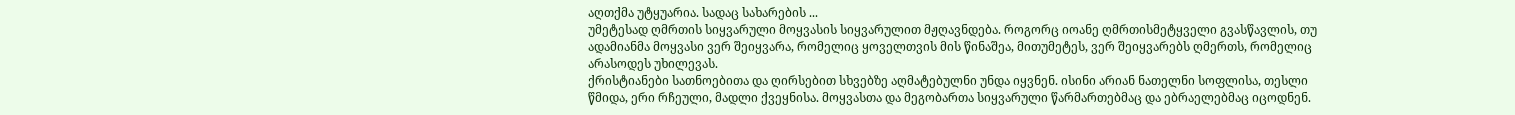აღთქმა უტყუარია. სადაც სახარების ...
უმეტესად ღმრთის სიყვარული მოყვასის სიყვარულით მჟღავნდება. როგორც იოანე ღმრთისმეტყველი გვასწავლის, თუ ადამიანმა მოყვასი ვერ შეიყვარა, რომელიც ყოველთვის მის წინაშეა, მითუმეტეს, ვერ შეიყვარებს ღმერთს, რომელიც არასოდეს უხილევას.
ქრისტიანები სათნოებითა და ღირსებით სხვებზე აღმატებულნი უნდა იყვნენ. ისინი არიან ნათელნი სოფლისა, თესლი წმიდა, ერი რჩეული, მადლი ქვეყნისა. მოყვასთა და მეგობართა სიყვარული წარმართებმაც და ებრაელებმაც იცოდნენ.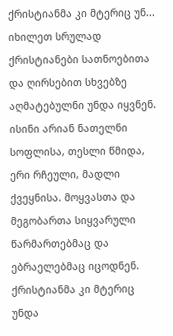ქრისტიანმა კი მტერიც უნ...
იხილეთ სრულად
ქრისტიანები სათნოებითა და ღირსებით სხვებზე აღმატებულნი უნდა იყვნენ. ისინი არიან ნათელნი სოფლისა, თესლი წმიდა, ერი რჩეული, მადლი ქვეყნისა. მოყვასთა და მეგობართა სიყვარული წარმართებმაც და ებრაელებმაც იცოდნენ. ქრისტიანმა კი მტერიც უნდა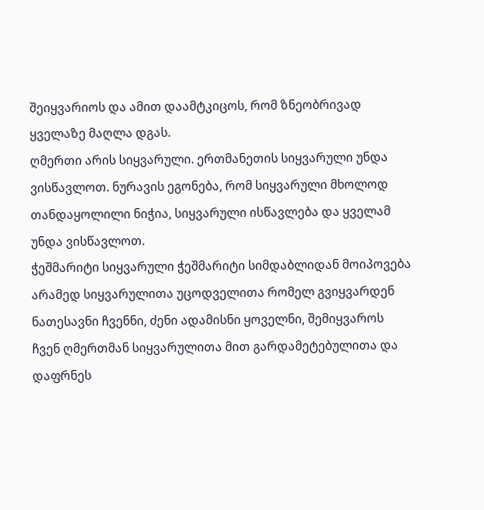შეიყვარიოს და ამით დაამტკიცოს, რომ ზნეობრივად ყველაზე მაღლა დგას.
ღმერთი არის სიყვარული. ერთმანეთის სიყვარული უნდა ვისწავლოთ. ნურავის ეგონება, რომ სიყვარული მხოლოდ თანდაყოლილი ნიჭია, სიყვარული ისწავლება და ყველამ უნდა ვისწავლოთ.
ჭეშმარიტი სიყვარული ჭეშმარიტი სიმდაბლიდან მოიპოვება
არამედ სიყვარულითა უცოდველითა რომელ გვიყვარდენ ნათესავნი ჩვენნი, ძენი ადამისნი ყოველნი, შემიყვაროს ჩვენ ღმერთმან სიყვარულითა მით გარდამეტებულითა და დაფრნეს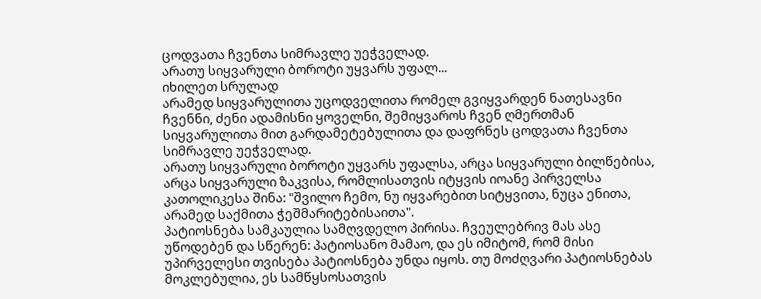ცოდვათა ჩვენთა სიმრავლე უეჭველად.
არათუ სიყვარული ბოროტი უყვარს უფალ...
იხილეთ სრულად
არამედ სიყვარულითა უცოდველითა რომელ გვიყვარდენ ნათესავნი ჩვენნი, ძენი ადამისნი ყოველნი, შემიყვაროს ჩვენ ღმერთმან სიყვარულითა მით გარდამეტებულითა და დაფრნეს ცოდვათა ჩვენთა სიმრავლე უეჭველად.
არათუ სიყვარული ბოროტი უყვარს უფალსა, არცა სიყვარული ბილწებისა, არცა სიყვარული ზაკვისა, რომლისათვის იტყვის იოანე პირველსა კათოლიკესა შინა: "შვილო ჩემო, ნუ იყვარებით სიტყვითა, ნუცა ენითა, არამედ საქმითა ჭეშმარიტებისაითა".
პატიოსნება სამკაულია სამღვდელო პირისა. ჩვეულებრივ მას ასე უწოდებენ და სწერენ: პატიოსანო მამაო, და ეს იმიტომ, რომ მისი უპირველესი თვისება პატიოსნება უნდა იყოს. თუ მოძღვარი პატიოსნებას მოკლებულია, ეს სამწყსოსათვის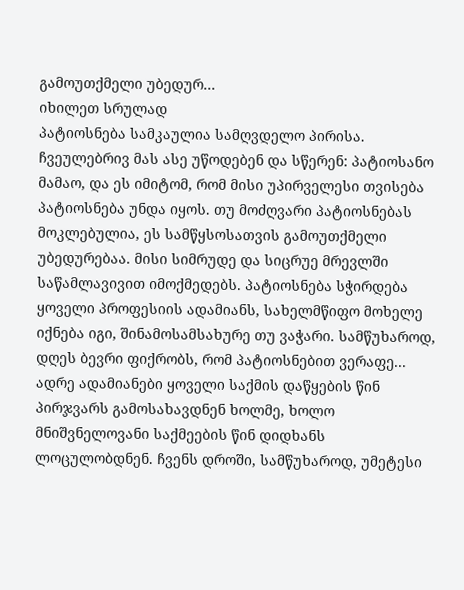გამოუთქმელი უბედურ...
იხილეთ სრულად
პატიოსნება სამკაულია სამღვდელო პირისა. ჩვეულებრივ მას ასე უწოდებენ და სწერენ: პატიოსანო მამაო, და ეს იმიტომ, რომ მისი უპირველესი თვისება პატიოსნება უნდა იყოს. თუ მოძღვარი პატიოსნებას მოკლებულია, ეს სამწყსოსათვის გამოუთქმელი უბედურებაა. მისი სიმრუდე და სიცრუე მრევლში საწამლავივით იმოქმედებს. პატიოსნება სჭირდება ყოველი პროფესიის ადამიანს, სახელმწიფო მოხელე იქნება იგი, შინამოსამსახურე თუ ვაჭარი. სამწუხაროდ, დღეს ბევრი ფიქრობს, რომ პატიოსნებით ვერაფე...
ადრე ადამიანები ყოველი საქმის დაწყების წინ პირჯვარს გამოსახავდნენ ხოლმე, ხოლო მნიშვნელოვანი საქმეების წინ დიდხანს ლოცულობდნენ. ჩვენს დროში, სამწუხაროდ, უმეტესი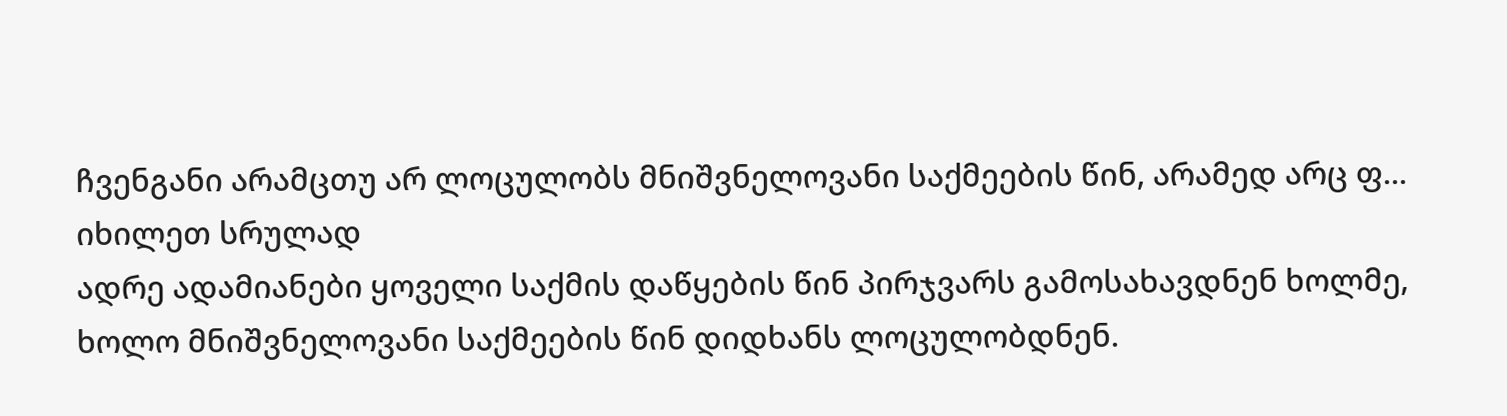ჩვენგანი არამცთუ არ ლოცულობს მნიშვნელოვანი საქმეების წინ, არამედ არც ფ...
იხილეთ სრულად
ადრე ადამიანები ყოველი საქმის დაწყების წინ პირჯვარს გამოსახავდნენ ხოლმე, ხოლო მნიშვნელოვანი საქმეების წინ დიდხანს ლოცულობდნენ.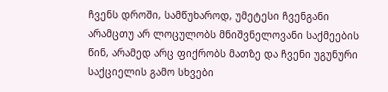ჩვენს დროში, სამწუხაროდ, უმეტესი ჩვენგანი არამცთუ არ ლოცულობს მნიშვნელოვანი საქმეების წინ, არამედ არც ფიქრობს მათზე და ჩვენი უგუნური საქციელის გამო სხვები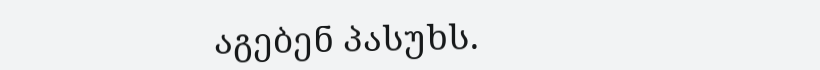აგებენ პასუხს.